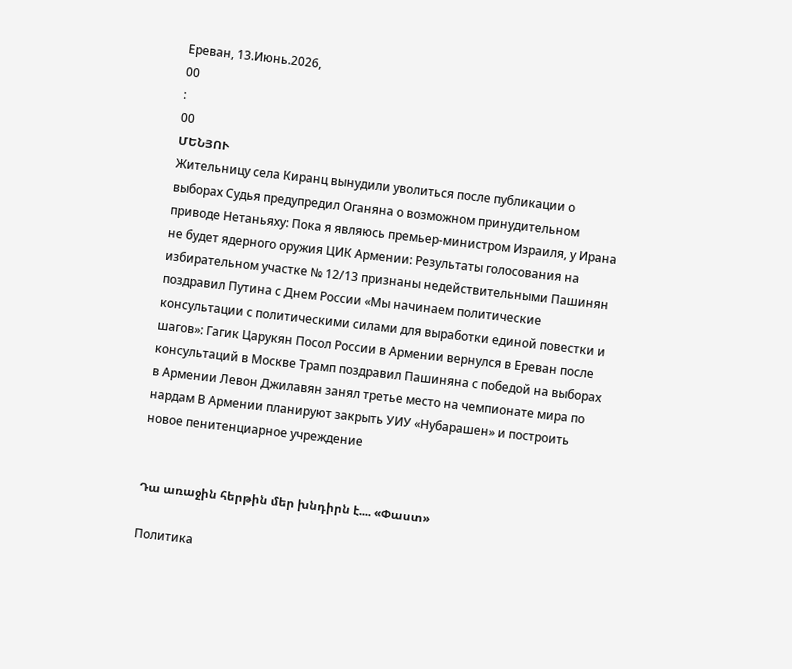Ереван, 13.Июнь.2026,
00
:
00
ՄԵՆՅՈՒ
Жительницу села Киранц вынудили уволиться после публикации о выборах Судья предупредил Оганяна о возможном принудительном приводе Нетаньяху: Пока я являюсь премьер-министром Израиля, у Ирана не будет ядерного оружия ЦИК Армении: Результаты голосования на избирательном участке № 12/13 признаны недействительными Пашинян поздравил Путина с Днем России «Мы начинаем политические консультации с политическими силами для выработки единой повестки и шагов»: Гагик Царукян Посол России в Армении вернулся в Ереван после консультаций в Москве Трамп поздравил Пашиняна с победой на выборах в Армении Левон Джилавян занял третье место на чемпионате мира по нардам В Армении планируют закрыть УИУ «Нубарашен» и построить новое пенитенциарное учреждение


Դա առաջին հերթին մեր խնդիրն է.... «Փաստ»

Политика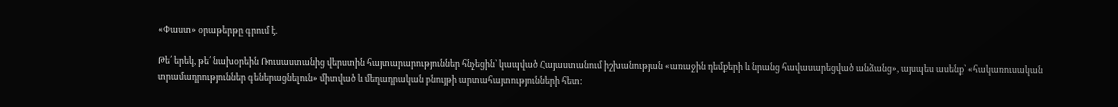«Փաստ» օրաթերթը գրում է.

Թե՛ երեկ, թե՛ նախօրեին Ռուսաստանից վերստին հայտարարություններ հնչեցին՝ կապված Հայաստանում իշխանության «առաջին դեմքերի և նրանց հավասարեցված անձանց», այսպես ասենք՝ «հակառուսական տրամադրություններ գեներացնելուն» միտված և մեղադրական բնույթի արտահայտությունների հետ: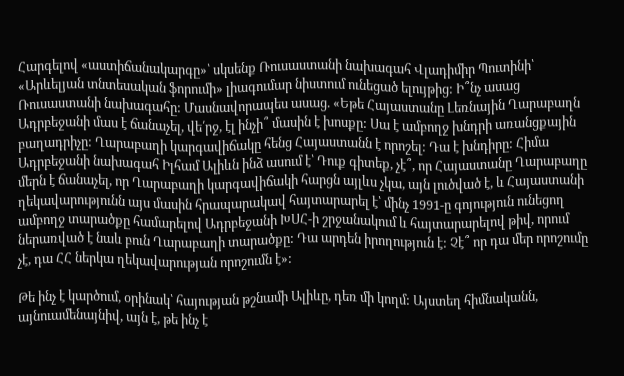Հարգելով «աստիճանակարգը»՝ սկսենք Ռուսաստանի նախագահ Վլադիմիր Պուտինի՝ «Արևելյան տնտեսական ֆորումի» լիագումար նիստում ունեցած ելույթից: Ի՞նչ ասաց Ռուսաստանի նախագահը: Մասնավորապես ասաց. «Եթե Հայաստանը Լեռնային Ղարաբաղն Ադրբեջանի մաս է ճանաչել, վե՛րջ, էլ ինչի՞ մասին է խոսքը: Սա է ամբողջ խնդրի առանցքային բաղադրիչը: Ղարաբաղի կարգավիճակը հենց Հայաստանն է որոշել: Դա է խնդիրը: Հիմա Ադրբեջանի նախագահ Իլհամ Ալիևն ինձ ասում է՝ Դուք գիտեք, չէ՞, որ Հայաստանը Ղարաբաղը մերն է ճանաչել, որ Ղարաբաղի կարգավիճակի հարցն այլևս չկա, այն լուծված է, և Հայաստանի ղեկավարությունն այս մասին հրապարակավ հայտարարել է՝ մինչ 1991-ը գոյություն ունեցող ամբողջ տարածքը համարելով Ադրբեջանի ԽՍՀ-ի շրջանակում և հայտարարելով թիվ, որում ներառված է նաև բուն Ղարաբաղի տարածքը: Դա արդեն իրողություն է: Չէ՞ որ դա մեր որոշումը չէ, դա ՀՀ ներկա ղեկավարության որոշումն է»:

Թե ինչ է կարծում, օրինակ՝ հայության թշնամի Ալիևը, դեռ մի կողմ: Այստեղ հիմնականն, այնուամենայնիվ, այն է, թե ինչ է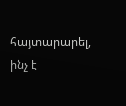հայտարարել, ինչ է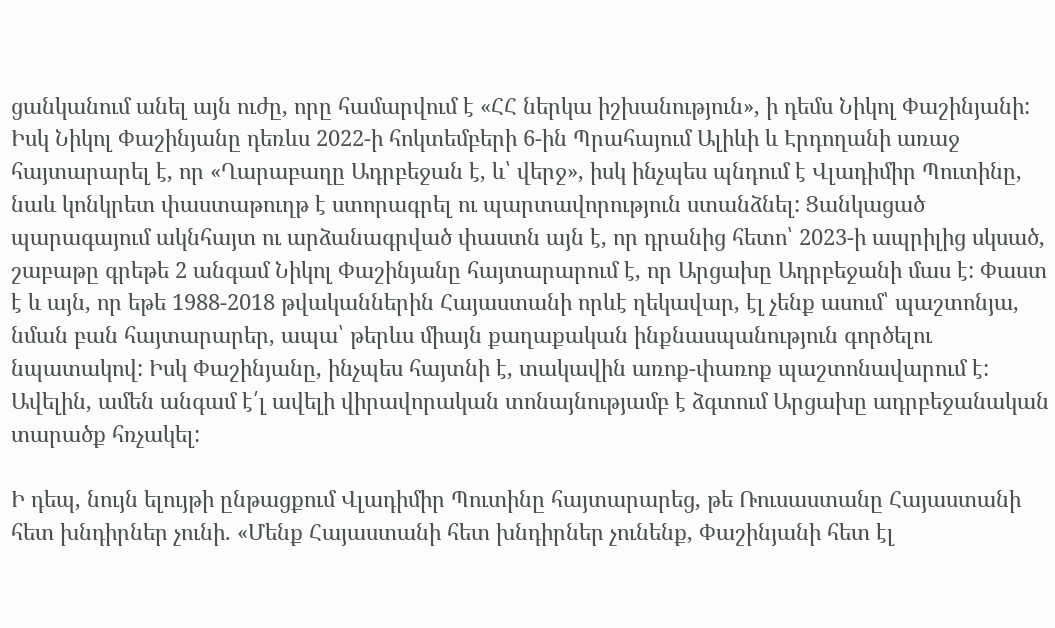ցանկանում անել այն ուժը, որը համարվում է «ՀՀ ներկա իշխանություն», ի դեմս Նիկոլ Փաշինյանի: Իսկ Նիկոլ Փաշինյանը դեռևս 2022-ի հոկտեմբերի 6-ին Պրահայում Ալիևի և Էրդողանի առաջ հայտարարել է, որ «Ղարաբաղը Ադրբեջան է, և՝ վերջ», իսկ ինչպես պնդում է Վլադիմիր Պուտինը, նաև կոնկրետ փաստաթուղթ է ստորագրել ու պարտավորություն ստանձնել: Ցանկացած պարագայում ակնհայտ ու արձանագրված փաստն այն է, որ դրանից հետո՝ 2023-ի ապրիլից սկսած, շաբաթը գրեթե 2 անգամ Նիկոլ Փաշինյանը հայտարարում է, որ Արցախը Ադրբեջանի մաս է: Փաստ է և այն, որ եթե 1988-2018 թվականներին Հայաստանի որևէ ղեկավար, էլ չենք ասում՝ պաշտոնյա, նման բան հայտարարեր, ապա՝ թերևս միայն քաղաքական ինքնասպանություն գործելու նպատակով: Իսկ Փաշինյանը, ինչպես հայտնի է, տակավին առոք-փառոք պաշտոնավարում է: Ավելին, ամեն անգամ է՛լ ավելի վիրավորական տոնայնությամբ է ձգտում Արցախը ադրբեջանական տարածք հռչակել:

Ի դեպ, նույն ելույթի ընթացքում Վլադիմիր Պուտինը հայտարարեց, թե Ռուսաստանը Հայաստանի հետ խնդիրներ չունի. «Մենք Հայաստանի հետ խնդիրներ չունենք, Փաշինյանի հետ էլ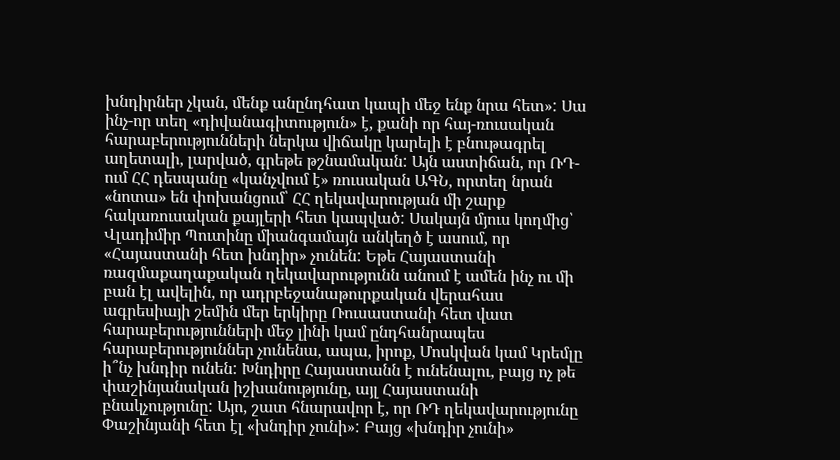խնդիրներ չկան, մենք անընդհատ կապի մեջ ենք նրա հետ»: Սա ինչ-որ տեղ «դիվանագիտություն» է, քանի որ հայ-ռուսական հարաբերությունների ներկա վիճակը կարելի է բնութագրել աղետալի, լարված, գրեթե թշնամական: Այն աստիճան, որ ՌԴ-ում ՀՀ դեսպանը «կանչվում է» ռուսական ԱԳՆ, որտեղ նրան «նոտա» են փոխանցում՝ ՀՀ ղեկավարության մի շարք հակառուսական քայլերի հետ կապված: Սակայն մյուս կողմից՝ Վլադիմիր Պուտինը միանգամայն անկեղծ է ասում, որ «Հայաստանի հետ խնդիր» չունեն: Եթե Հայաստանի ռազմաքաղաքական ղեկավարությունն անում է ամեն ինչ ու մի բան էլ ավելին, որ ադրբեջանաթուրքական վերահաս ագրեսիայի շեմին մեր երկիրը Ռուսաստանի հետ վատ հարաբերությունների մեջ լինի կամ ընդհանրապես հարաբերություններ չունենա, ապա, իրոք, Մոսկվան կամ Կրեմլը ի՞նչ խնդիր ունեն: Խնդիրը Հայաստանն է ունենալու, բայց ոչ թե փաշինյանական իշխանությունը, այլ Հայաստանի բնակչությունը: Այո, շատ հնարավոր է, որ ՌԴ ղեկավարությունը Փաշինյանի հետ էլ «խնդիր չունի»: Բայց «խնդիր չունի»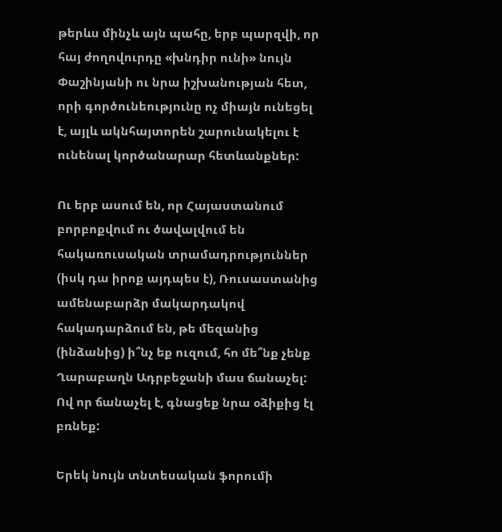թերևս մինչև այն պահը, երբ պարզվի, որ հայ ժողովուրդը «խնդիր ունի» նույն Փաշինյանի ու նրա իշխանության հետ, որի գործունեությունը ոչ միայն ունեցել է, այլև ակնհայտորեն շարունակելու է ունենալ կործանարար հետևանքներ:

Ու երբ ասում են, որ Հայաստանում բորբոքվում ու ծավալվում են հակառուսական տրամադրություններ (իսկ դա իրոք այդպես է), Ռուսաստանից ամենաբարձր մակարդակով հակադարձում են, թե մեզանից (ինձանից) ի՞նչ եք ուզում, հո մե՞նք չենք Ղարաբաղն Ադրբեջանի մաս ճանաչել: Ով որ ճանաչել է, գնացեք նրա օձիքից էլ բռնեք:

Երեկ նույն տնտեսական ֆորումի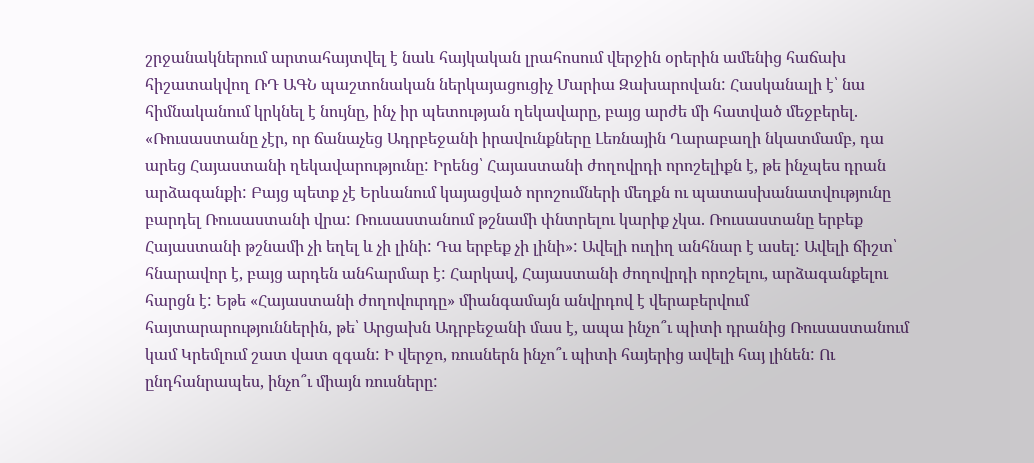շրջանակներում արտահայտվել է նաև հայկական լրահոսում վերջին օրերին ամենից հաճախ հիշատակվող ՌԴ ԱԳՆ պաշտոնական ներկայացուցիչ Մարիա Զախարովան: Հասկանալի է՝ նա հիմնականում կրկնել է նույնը, ինչ իր պետության ղեկավարը, բայց արժե մի հատված մեջբերել. «Ռուսաստանը չէր, որ ճանաչեց Ադրբեջանի իրավունքները Լեռնային Ղարաբաղի նկատմամբ, դա արեց Հայաստանի ղեկավարությունը: Իրենց՝ Հայաստանի ժողովրդի որոշելիքն է, թե ինչպես դրան արձագանքի: Բայց պետք չէ Երևանում կայացված որոշումների մեղքն ու պատասխանատվությունը բարդել Ռուսաստանի վրա: Ռուսաստանում թշնամի փնտրելու կարիք չկա. Ռուսաստանը երբեք Հայաստանի թշնամի չի եղել և չի լինի: Դա երբեք չի լինի»: Ավելի ուղիղ անհնար է ասել: Ավելի ճիշտ՝ հնարավոր է, բայց արդեն անհարմար է: Հարկավ, Հայաստանի ժողովրդի որոշելու, արձագանքելու հարցն է: Եթե «Հայաստանի ժողովուրդը» միանգամայն անվրդով է վերաբերվում հայտարարություններին, թե՝ Արցախն Ադրբեջանի մաս է, ապա ինչո՞ւ պիտի դրանից Ռուսաստանում կամ Կրեմլում շատ վատ զգան: Ի վերջո, ռուսներն ինչո՞ւ պիտի հայերից ավելի հայ լինեն: Ու ընդհանրապես, ինչո՞ւ միայն ռուսները: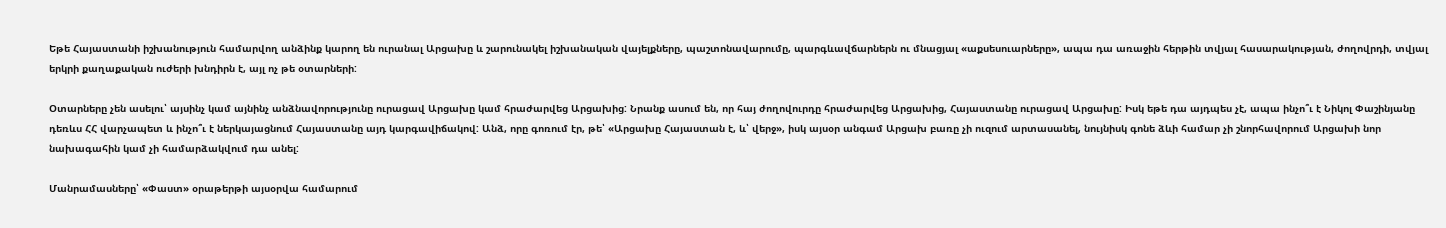Եթե Հայաստանի իշխանություն համարվող անձինք կարող են ուրանալ Արցախը և շարունակել իշխանական վայելքները, պաշտոնավարումը, պարգևավճարներն ու մնացյալ «աքսեսուարները», ապա դա առաջին հերթին տվյալ հասարակության, ժողովրդի, տվյալ երկրի քաղաքական ուժերի խնդիրն է, այլ ոչ թե օտարների:

Օտարները չեն ասելու՝ այսինչ կամ այնինչ անձնավորությունը ուրացավ Արցախը կամ հրաժարվեց Արցախից: Նրանք ասում են, որ հայ ժողովուրդը հրաժարվեց Արցախից, Հայաստանը ուրացավ Արցախը: Իսկ եթե դա այդպես չէ, ապա ինչո՞ւ է Նիկոլ Փաշինյանը դեռևս ՀՀ վարչապետ և ինչո՞ւ է ներկայացնում Հայաստանը այդ կարգավիճակով: Անձ, որը գոռում էր, թե՝ «Արցախը Հայաստան է, և՝ վերջ», իսկ այսօր անգամ Արցախ բառը չի ուզում արտասանել, նույնիսկ գոնե ձևի համար չի շնորհավորում Արցախի նոր նախագահին կամ չի համարձակվում դա անել:

Մանրամասները՝ «Փաստ» օրաթերթի այսօրվա համարում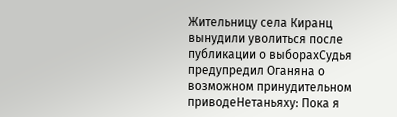Жительницу села Киранц вынудили уволиться после публикации о выборахСудья предупредил Оганяна о возможном принудительном приводеНетаньяху: Пока я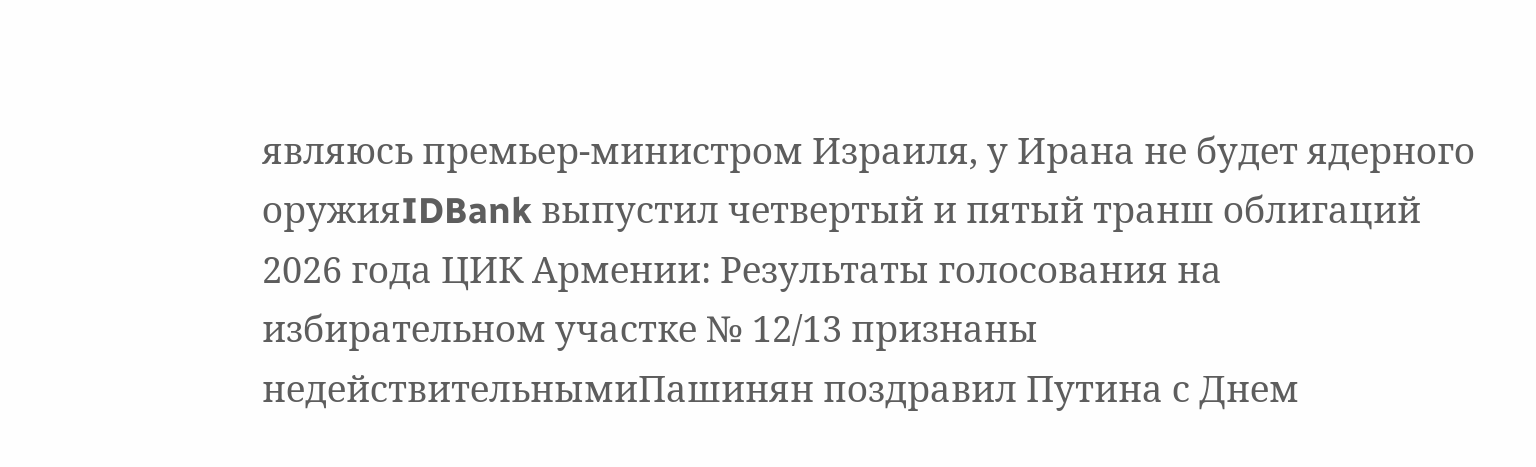являюсь премьер-министром Израиля, у Ирана не будет ядерного оружияIDBank выпустил четвертый и пятый транш облигаций 2026 года ЦИК Армении: Результаты голосования на избирательном участке № 12/13 признаны недействительнымиПашинян поздравил Путина с Днем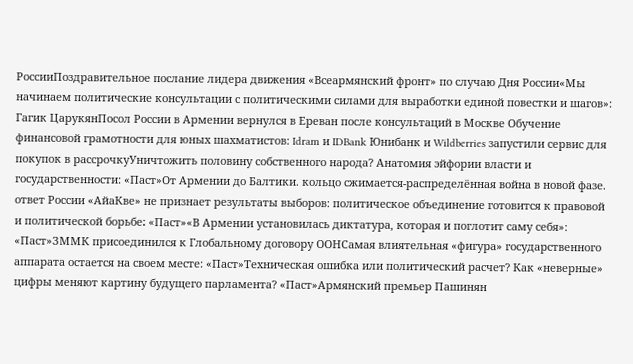РоссииПоздравительное послание лидера движения «Всеармянский фронт» по случаю Дня России«Мы начинаем политические консультации с политическими силами для выработки единой повестки и шагов»: Гагик ЦарукянПосол России в Армении вернулся в Ереван после консультаций в Москве Обучение финансовой грамотности для юных шахматистов: Idram и IDBank Юнибанк и Wildberries запустили сервис для покупок в рассрочкуУничтожить половину собственного народа? Анатомия эйфории власти и государственности: «Паст»От Армении до Балтики. кольцо сжимается-распределённая война в новой фазе. ответ России «АйаКве» не признает результаты выборов: политическое объединение готовится к правовой и политической борьбе։ «Паст»«В Армении установилась диктатура, которая и поглотит саму себя»: «Паст»ЗММК присоединился к Глобальному договору ООНСамая влиятельная «фигура» государственного аппарата остается на своем месте: «Паст»Техническая ошибка или политический расчет? Как «неверные» цифры меняют картину будущего парламента? «Паст»Армянский премьер Пашинян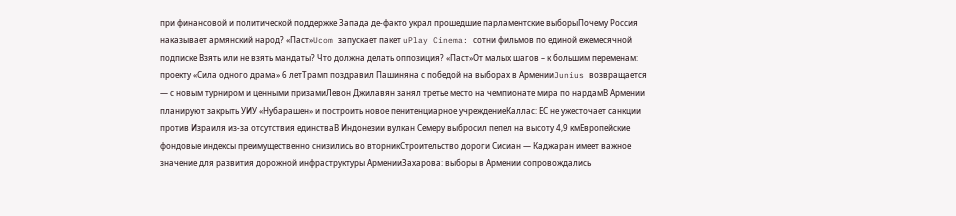при финансовой и политической поддержке Запада де-факто украл прошедшие парламентские выборыПочему Россия наказывает армянский народ? «Паст»Ucom запускает пакет uPlay Cinema: сотни фильмов по единой ежемесячной подписке Взять или не взять мандаты? Что должна делать оппозиция? «Паст»От малых шагов – к большим переменам: проекту «Сила одного драма» 6 летТрамп поздравил Пашиняна с победой на выборах в АрменииJunius возвращается — с новым турниром и ценными призамиЛевон Джилавян занял третье место на чемпионате мира по нардамВ Армении планируют закрыть УИУ «Нубарашен» и построить новое пенитенциарное учреждениеКаллас: ЕС не ужесточает санкции против Израиля из-за отсутствия единстваВ Индонезии вулкан Семеру выбросил пепел на высоту 4,9 кмЕвропейские фондовые индексы преимущественно снизились во вторникСтроительство дороги Сисиан — Каджаран имеет важное значение для развития дорожной инфраструктуры АрменииЗахарова: выборы в Армении сопровождались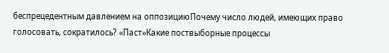беспрецедентным давлением на оппозициюПочему число людей, имеющих право голосовать, сократилось? «Паст»Какие поствыборные процессы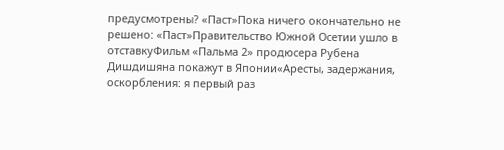предусмотрены? «Паст»Пока ничего окончательно не решено: «Паст»Правительство Южной Осетии ушло в отставкуФильм «Пальма 2» продюсера Рубена Дишдишяна покажут в Японии«Аресты, задержания, оскорбления: я первый раз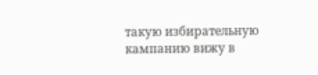такую избирательную кампанию вижу в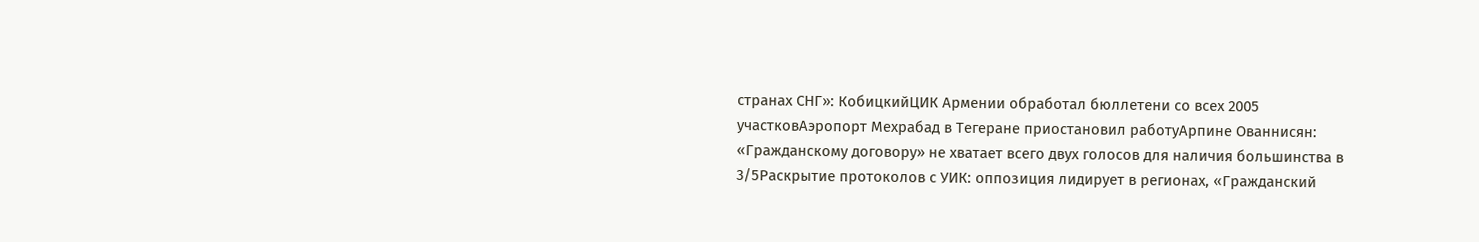странах СНГ»: КобицкийЦИК Армении обработал бюллетени со всех 2005 участковАэропорт Мехрабад в Тегеране приостановил работуАрпине Ованнисян: «Гражданскому договору» не хватает всего двух голосов для наличия большинства в 3/5Раскрытие протоколов с УИК: оппозиция лидирует в регионах, «Гражданский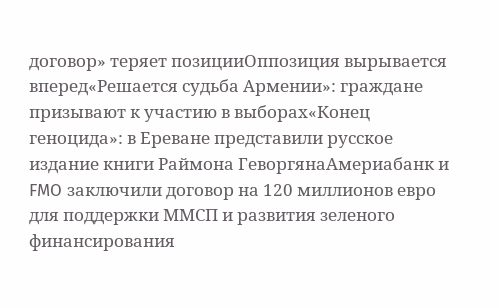договор» теряет позицииОппозиция вырывается вперед«Решается судьба Армении»: граждане призывают к участию в выборах«Конец геноцида»: в Ереване представили русское издание книги Раймона ГеворгянаАмериабанк и FMO заключили договор на 120 миллионов евро для поддержки ММСП и развития зеленого финансирования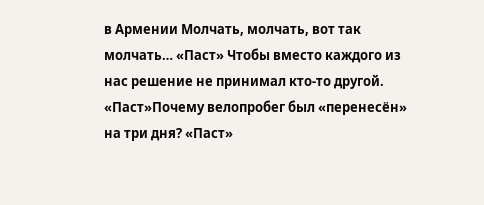в Армении Молчать, молчать, вот так молчать… «Паст» Чтобы вместо каждого из нас решение не принимал кто-то другой. «Паст»Почему велопробег был «перенесён» на три дня? «Паст»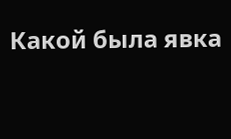Какой была явка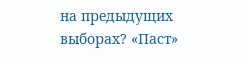на предыдущих выборах? «Паст»